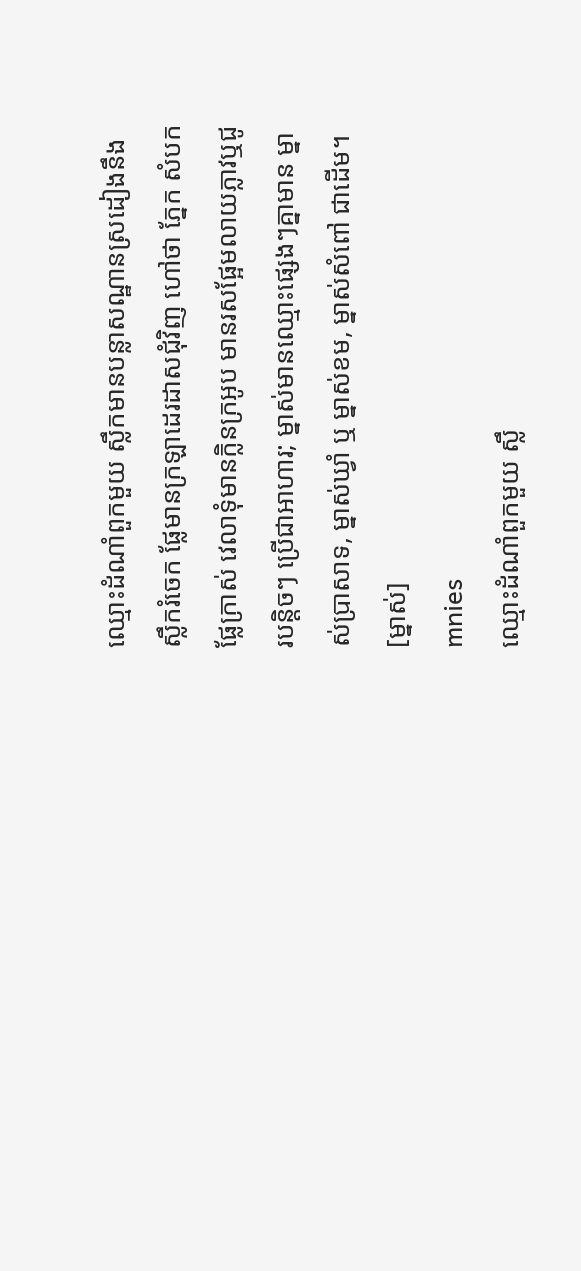ឈ្មោះដំណាំពួកមួយ ស្លឹកមានបន្លាសណ្ឋានស្រដៀងនឹងស្លឹករំចេក ផ្លែមានក្រឡាដេរដាសជុំវិញ ហៅថា ភ្នែក សំបកផ្លែក្រាស់ វេលាទុំមានក្លិនក្រអូប មានរសផ្អែមលាយភ្លាវឬជូរបន្តិចៗ ប្រើជាអាហារ; ម្នាស់មានឈ្មោះផ្សេងៗគ្នាមាន ម្នាស់ប្រាសាទ, ម្នាស់ឃ្វាំ ឬ ម្នាស់ខម, ម្នាស់សំពៅ ជាដើម។
[ម្នាស់]
mnies
ឈ្មោះដំណាំពួកមួយ ស្លឹ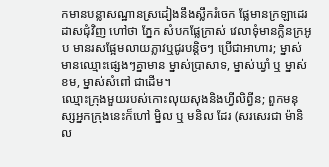កមានបន្លាសណ្ឋានស្រដៀងនឹងស្លឹករំចេក ផ្លែមានក្រឡាដេរដាសជុំវិញ ហៅថា ភ្នែក សំបកផ្លែក្រាស់ វេលាទុំមានក្លិនក្រអូប មានរសផ្អែមលាយភ្លាវឬជូរបន្តិចៗ ប្រើជាអាហារ; ម្នាស់មានឈ្មោះផ្សេងៗគ្នាមាន ម្នាស់ប្រាសាទ, ម្នាស់ឃ្វាំ ឬ ម្នាស់ខម, ម្នាស់សំពៅ ជាដើម។
ឈ្មោះក្រុងមួយរបស់កោះលុយសុងនិងហ្វីលិព្វីន; ពួកមនុស្សអ្នកក្រុងនេះក៏ហៅ ម្និល ឬ មនិល ដែរ (សរសេរជា ម៉ានិល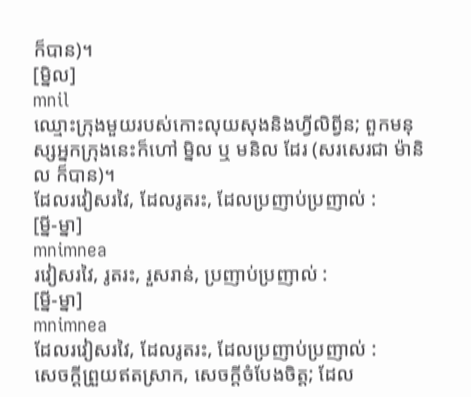ក៏បាន)។
[ម្និល]
mnil
ឈ្មោះក្រុងមួយរបស់កោះលុយសុងនិងហ្វីលិព្វីន; ពួកមនុស្សអ្នកក្រុងនេះក៏ហៅ ម្និល ឬ មនិល ដែរ (សរសេរជា ម៉ានិល ក៏បាន)។
ដែលរវៀសរវៃ, ដែលរូតរះ, ដែលប្រញាប់ប្រញាល់ :
[ម្នី-ម្នា]
mnimnea
រវៀសរវៃ, រូតរះ, រួសរាន់, ប្រញាប់ប្រញាល់ :
[ម្នី-ម្នា]
mnimnea
ដែលរវៀសរវៃ, ដែលរូតរះ, ដែលប្រញាប់ប្រញាល់ :
សេចក្ដីព្រួយឥតស្រាក, សេចក្ដីចំបែងចិត្ត; ដែល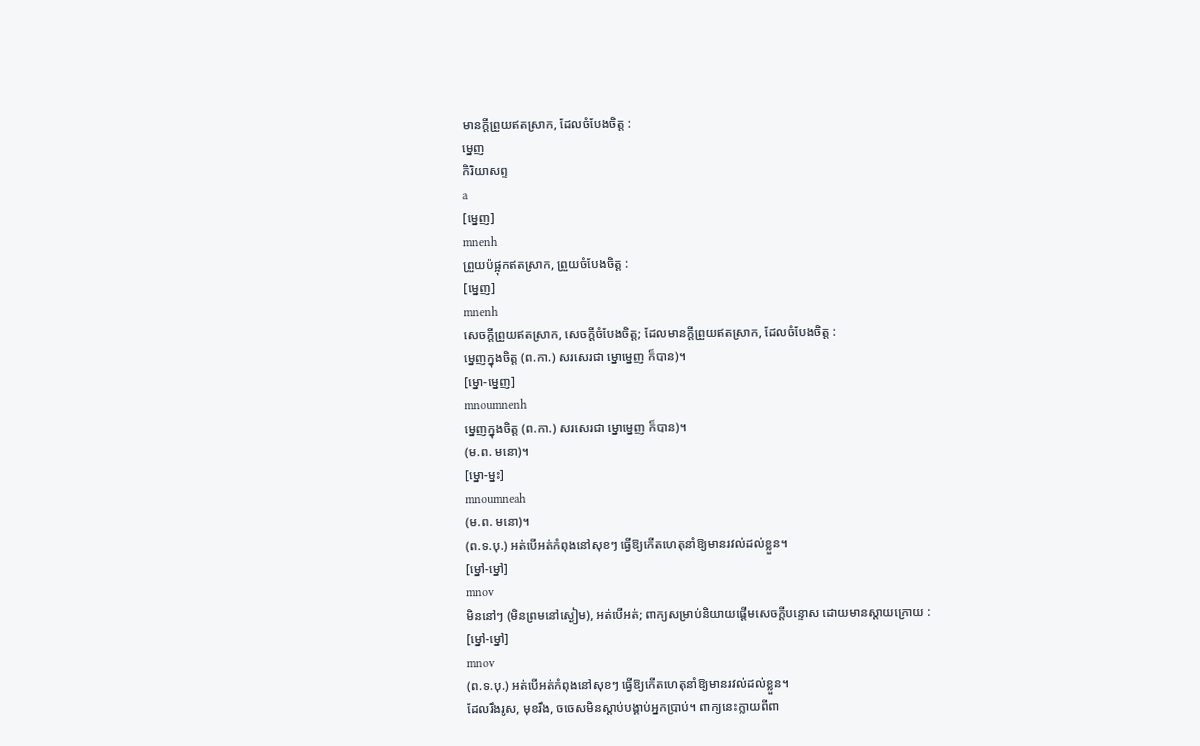មានក្ដីព្រួយឥតស្រាក, ដែលចំបែងចិត្ត :
ម្នេញ
កិរិយាសព្ទ
a
[ម្នេញ]
mnenh
ព្រួយប៉ផ្អុកឥតស្រាក, ព្រួយចំបែងចិត្ត :
[ម្នេញ]
mnenh
សេចក្ដីព្រួយឥតស្រាក, សេចក្ដីចំបែងចិត្ត; ដែលមានក្ដីព្រួយឥតស្រាក, ដែលចំបែងចិត្ត :
ម្នេញក្នុងចិត្ត (ព.កា.) សរសេរជា ម្នោម្នេញ ក៏បាន)។
[ម្នោ-ម្នេញ]
mnoumnenh
ម្នេញក្នុងចិត្ត (ព.កា.) សរសេរជា ម្នោម្នេញ ក៏បាន)។
(ម.ព. មនោ)។
[ម្នោ-ម្នះ]
mnoumneah
(ម.ព. មនោ)។
(ព.ទ.បុ.) អត់បើអត់កំពុងនៅសុខៗ ធ្វើឱ្យកើតហេតុនាំឱ្យមានរវល់ដល់ខ្លួន។
[ម្នៅ-ម្នៅ]
mnov
មិននៅៗ (មិនព្រមនៅស្ងៀម), អត់បើអត់; ពាក្យសម្រាប់និយាយផ្ដើមសេចក្ដីបន្ទោស ដោយមានស្ដាយក្រោយ :
[ម្នៅ-ម្នៅ]
mnov
(ព.ទ.បុ.) អត់បើអត់កំពុងនៅសុខៗ ធ្វើឱ្យកើតហេតុនាំឱ្យមានរវល់ដល់ខ្លួន។
ដែលរឹងរូស, មុខរឹង, ចចេសមិនស្ដាប់បង្គាប់អ្នកប្រាប់។ ពាក្យនេះក្លាយពីពា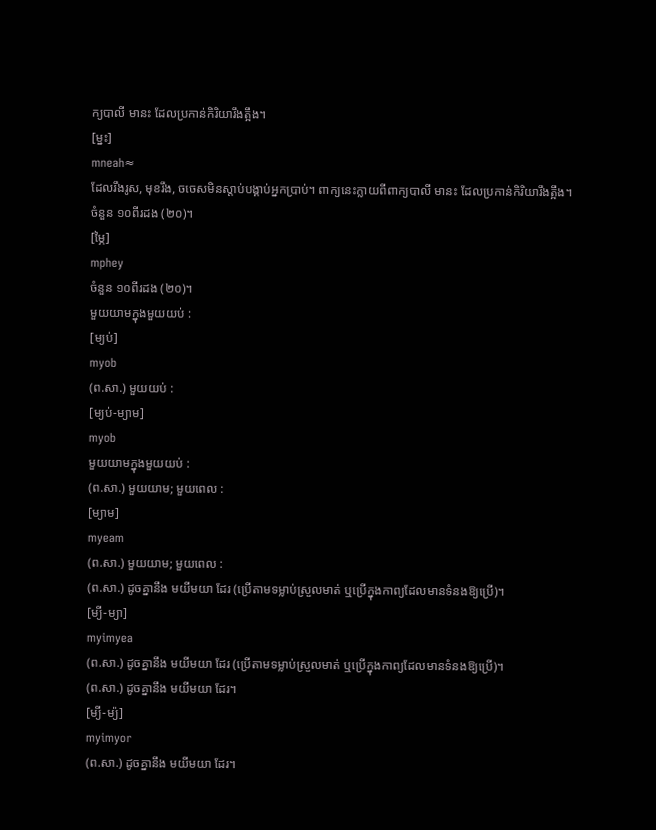ក្យបាលី មានះ ដែលប្រកាន់កិរិយារឹងត្អឹង។
[ម្នះ]
mneah≈
ដែលរឹងរូស, មុខរឹង, ចចេសមិនស្ដាប់បង្គាប់អ្នកប្រាប់។ ពាក្យនេះក្លាយពីពាក្យបាលី មានះ ដែលប្រកាន់កិរិយារឹងត្អឹង។
ចំនួន ១០ពីរដង (២០)។
[ម្ភៃ]
mphey
ចំនួន ១០ពីរដង (២០)។
មួយយាមក្នុងមួយយប់ :
[ម្យប់]
myob
(ព.សា.) មួយយប់ :
[ម្យប់-ម្យាម]
myob
មួយយាមក្នុងមួយយប់ :
(ព.សា.) មួយយាម; មួយពេល :
[ម្យាម]
myeam
(ព.សា.) មួយយាម; មួយពេល :
(ព.សា.) ដូចគ្នានឹង មយីមយា ដែរ (ប្រើតាមទម្លាប់ស្រួលមាត់ ឬប្រើក្នុងកាព្យដែលមានទំនងឱ្យប្រើ)។
[ម្យី-ម្យា]
myimyea
(ព.សា.) ដូចគ្នានឹង មយីមយា ដែរ (ប្រើតាមទម្លាប់ស្រួលមាត់ ឬប្រើក្នុងកាព្យដែលមានទំនងឱ្យប្រើ)។
(ព.សា.) ដូចគ្នានឹង មយីមយា ដែរ។
[ម្យី-ម្យ៉]
myimyor
(ព.សា.) ដូចគ្នានឹង មយីមយា ដែរ។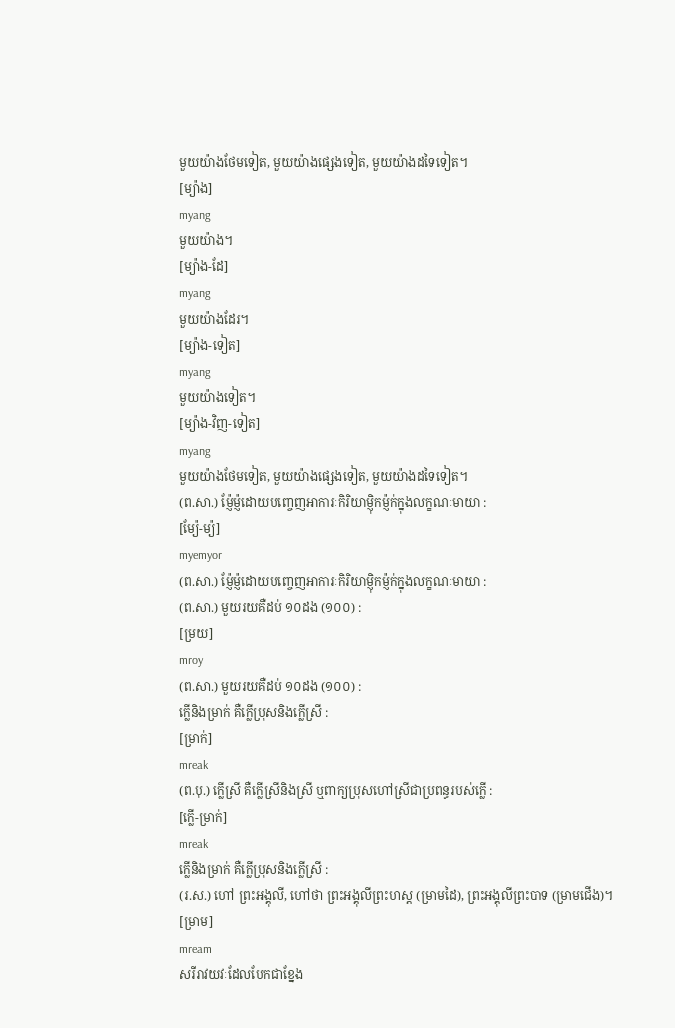មួយយ៉ាងថែមទៀត, មួយយ៉ាងផ្សេងទៀត, មួយយ៉ាងដទៃទៀត។
[ម្យ៉ាង]
myang
មួយយ៉ាង។
[ម្យ៉ាង-ដែ]
myang
មួយយ៉ាងដែរ។
[ម្យ៉ាង-ទៀត]
myang
មួយយ៉ាងទៀត។
[ម្យ៉ាង-វិញ-ទៀត]
myang
មួយយ៉ាងថែមទៀត, មួយយ៉ាងផ្សេងទៀត, មួយយ៉ាងដទៃទៀត។
(ព.សា.) ម្ញ៉ែម្ញ៉ដោយបញ្ចេញអាការៈកិរិយាម្ញ៉ិកម្ញ៉ក់ក្នុងលក្ខណៈមាយា :
[ម្យ៉ែ-ម្យ៉]
myemyor
(ព.សា.) ម្ញ៉ែម្ញ៉ដោយបញ្ចេញអាការៈកិរិយាម្ញ៉ិកម្ញ៉ក់ក្នុងលក្ខណៈមាយា :
(ព.សា.) មួយរយគឺដប់ ១០ដង (១០០) :
[ម្រយ]
mroy
(ព.សា.) មួយរយគឺដប់ ១០ដង (១០០) :
ក្លើនិងម្រាក់ គឺក្លើប្រុសនិងក្លើស្រី :
[ម្រាក់]
mreak
(ព.បុ.) ក្លើស្រី គឺក្លើស្រីនិងស្រី ឬពាក្យប្រុសហៅស្រីជាប្រពន្ធរបស់ក្លើ :
[ក្លើ-ម្រាក់]
mreak
ក្លើនិងម្រាក់ គឺក្លើប្រុសនិងក្លើស្រី :
(រ.ស.) ហៅ ព្រះអង្គុលី, ហៅថា ព្រះអង្គុលីព្រះហស្ត (ម្រាមដៃ), ព្រះអង្គុលីព្រះបាទ (ម្រាមជើង)។
[ម្រាម]
mream
សរីរាវយវៈដែលបែកជាខ្នែង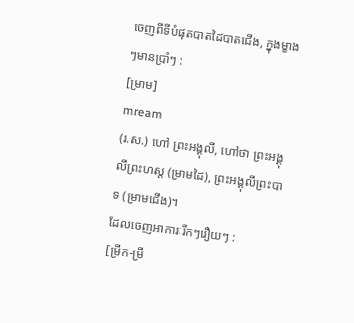ចេញពីទីបំផុតបាតដៃបាតជើង, ក្នុងម្ខាងៗមានប្រាំៗ :
[ម្រាម]
mream
(រ.ស.) ហៅ ព្រះអង្គុលី, ហៅថា ព្រះអង្គុលីព្រះហស្ត (ម្រាមដៃ), ព្រះអង្គុលីព្រះបាទ (ម្រាមជើង)។
ដែលចេញអាការៈរីកៗរឿយៗ :
[ម្រីក-ម្រី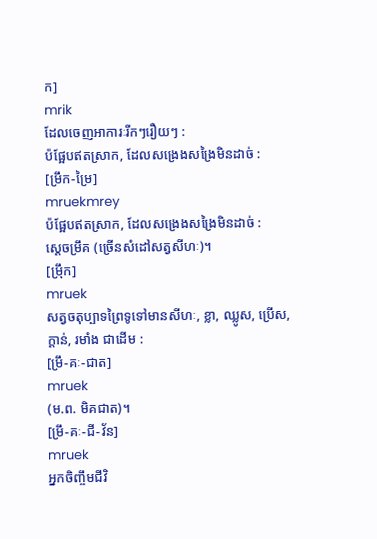ក]
mrik
ដែលចេញអាការៈរីកៗរឿយៗ :
ប៉ផ្អែបឥតស្រាក, ដែលសង្រេងសង្រៃមិនដាច់ :
[ម្រឹក-ម្រៃ]
mruekmrey
ប៉ផ្អែបឥតស្រាក, ដែលសង្រេងសង្រៃមិនដាច់ :
ស្ដេចម្រឹគ (ច្រើនសំដៅសត្វសីហៈ)។
[ម្រ៉ឹក]
mruek
សត្វចតុប្បាទព្រៃទូទៅមានសីហៈ, ខ្លា, ឈ្លូស, ប្រើស, ក្ដាន់, រមាំង ជាដើម :
[ម្រឹ-គៈ-ជាត]
mruek
(ម.ព. មិគជាត)។
[ម្រឹ-គៈ-ជី-វ័ន]
mruek
អ្នកចិញ្ចឹមជីវិ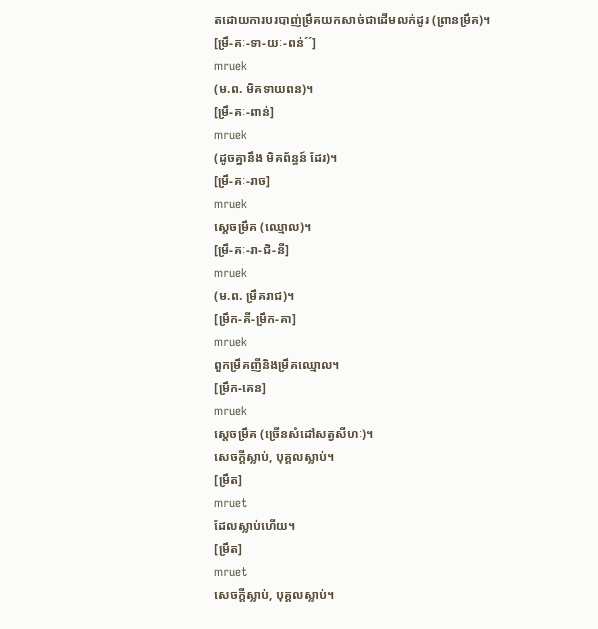តដោយការបរបាញ់ម្រឹគយកសាច់ជាដើមលក់ដូរ (ព្រានម្រឹគ)។
[ម្រឹ-គៈ-ទា-យៈ-ពន់´´]
mruek
(ម.ព. មិគទាយពន)។
[ម្រឹ-គៈ-ពាន់]
mruek
(ដូចគ្នានឹង មិគព័ន្ធន៍ ដែរ)។
[ម្រឹ-គៈ-រាច]
mruek
ស្ដេចម្រឹគ (ឈ្មោល)។
[ម្រឹ-គៈ-រា-ជិ-នី]
mruek
(ម.ព. ម្រឹគរាជ)។
[ម្រឹក-គី-ម្រឹក-គា]
mruek
ពួកម្រឹគញីនិងម្រឹគឈ្មោល។
[ម្រឹក-គេន]
mruek
ស្ដេចម្រឹគ (ច្រើនសំដៅសត្វសីហៈ)។
សេចក្ដីស្លាប់, បុគ្គលស្លាប់។
[ម្រឹត]
mruet
ដែលស្លាប់ហើយ។
[ម្រឹត]
mruet
សេចក្ដីស្លាប់, បុគ្គលស្លាប់។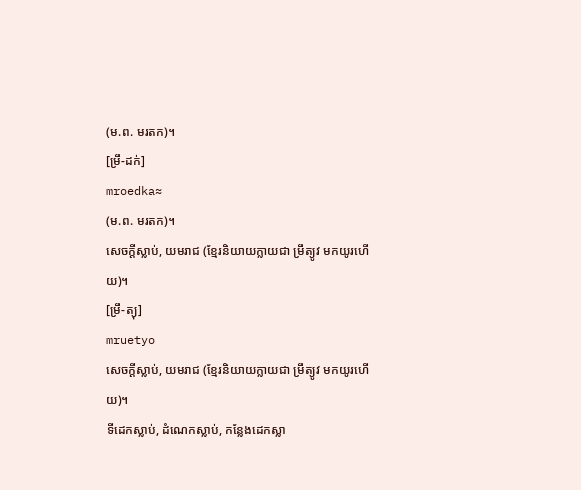(ម.ព. មរតក)។
[ម្រឹ-ដក់]
mroedka≈
(ម.ព. មរតក)។
សេចក្ដីស្លាប់, យមរាជ (ខ្មែរនិយាយក្លាយជា ម្រឹត្យូវ មកយូរហើយ)។
[ម្រឹ-ត្យុ]
mruetyo
សេចក្ដីស្លាប់, យមរាជ (ខ្មែរនិយាយក្លាយជា ម្រឹត្យូវ មកយូរហើយ)។
ទីដេកស្លាប់, ដំណេកស្លាប់, កន្លែងដេកស្លា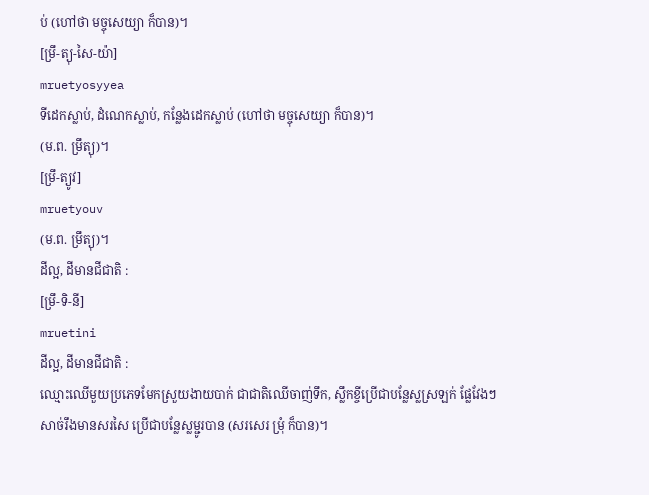ប់ (ហៅថា មច្ចុសេយ្យា ក៏បាន)។
[ម្រឹ-ត្យុ-សៃ-យ៉ា]
mruetyosyyea
ទីដេកស្លាប់, ដំណេកស្លាប់, កន្លែងដេកស្លាប់ (ហៅថា មច្ចុសេយ្យា ក៏បាន)។
(ម.ព. ម្រឹត្យុ)។
[ម្រឹ-ត្យូវ]
mruetyouv
(ម.ព. ម្រឹត្យុ)។
ដីល្អ, ដីមានជីជាតិ :
[ម្រឹ-ទិ-នី]
mruetini
ដីល្អ, ដីមានជីជាតិ :
ឈ្មោះឈើមួយប្រភេទមែកស្រួយងាយបាក់ ជាជាតិឈើចាញ់ទឹក, ស្លឹកខ្ចីប្រើជាបន្លែស្លស្រឡក់ ផ្លែវែងៗ សាច់រឹងមានសរសៃ ប្រើជាបន្លែស្លម្ជូរបាន (សរសេរ ម្រុំ ក៏បាន)។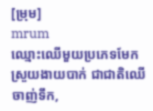[ម្រុម]
mrum
ឈ្មោះឈើមួយប្រភេទមែកស្រួយងាយបាក់ ជាជាតិឈើចាញ់ទឹក,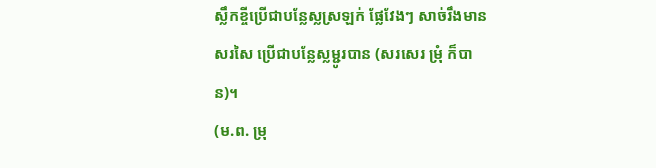ស្លឹកខ្ចីប្រើជាបន្លែស្លស្រឡក់ ផ្លែវែងៗ សាច់រឹងមានសរសៃ ប្រើជាបន្លែស្លម្ជូរបាន (សរសេរ ម្រុំ ក៏បាន)។
(ម.ព. ម្រុ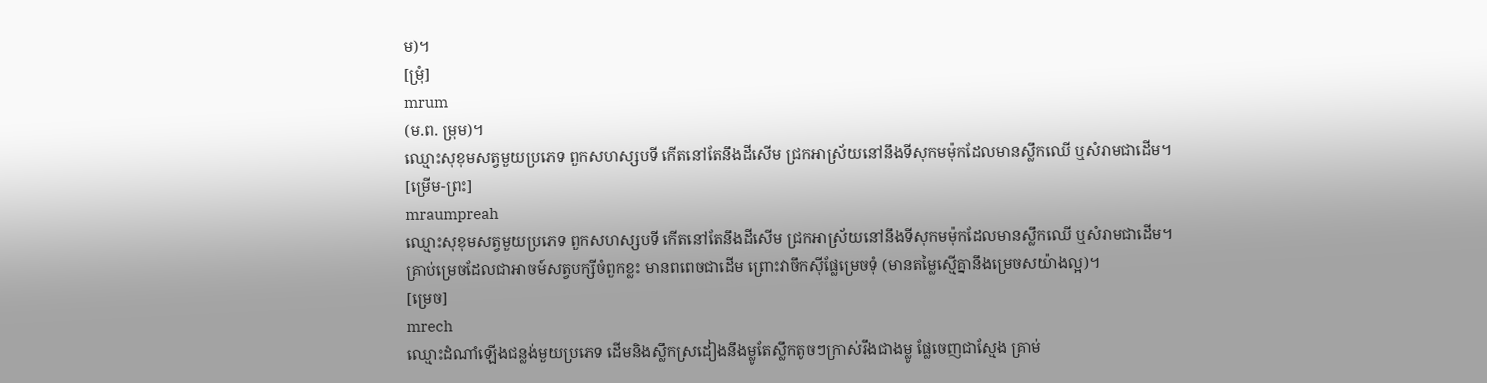ម)។
[ម្រុំ]
mrum
(ម.ព. ម្រុម)។
ឈ្មោះសុខុមសត្វមួយប្រភេទ ពួកសហស្សបទី កើតនៅតែនឹងដីសើម ជ្រកអាស្រ័យនៅនឹងទីសុកមម៉ុកដែលមានស្លឹកឈើ ឬសំរាមជាដើម។
[ម្រើម-ព្រះ]
mraumpreah
ឈ្មោះសុខុមសត្វមួយប្រភេទ ពួកសហស្សបទី កើតនៅតែនឹងដីសើម ជ្រកអាស្រ័យនៅនឹងទីសុកមម៉ុកដែលមានស្លឹកឈើ ឬសំរាមជាដើម។
គ្រាប់ម្រេចដែលជាអាចម៍សត្វបក្សីចំពួកខ្លះ មានពពេចជាដើម ព្រោះវាចឹកស៊ីផ្លែម្រេចទុំ (មានតម្លៃស្មើគ្នានឹងម្រេចសយ៉ាងល្អ)។
[ម្រេច]
mrech
ឈ្មោះដំណាំឡើងជន្លង់មួយប្រភេទ ដើមនិងស្លឹកស្រដៀងនឹងម្លូតែស្លឹកតូចៗក្រាស់រឹងជាងម្លូ ផ្លែចេញជាស្មែង គ្រាម់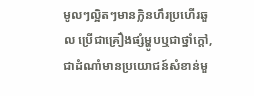មូលៗល្អិតៗមានក្លិនហឹរប្រហើរឆួល ប្រើជាគ្រឿងផ្សំម្ហូបឬជាថ្នាំក្ដៅ, ជាដំណាំមានប្រយោជន៍សំខាន់មួ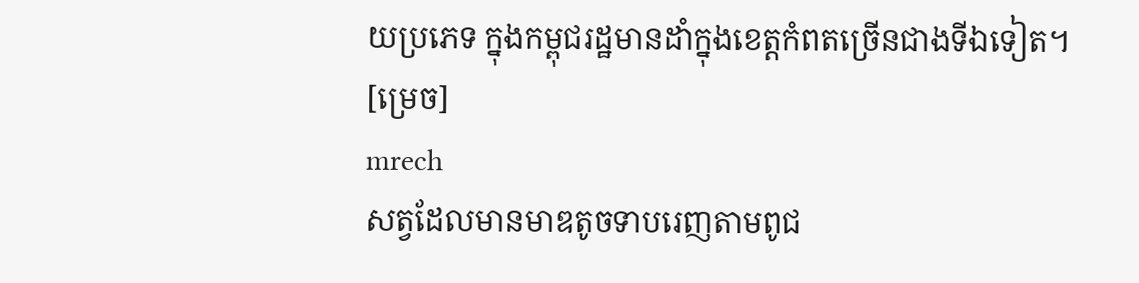យប្រភេទ ក្នុងកម្ពុជរដ្ឋមានដាំក្នុងខេត្តកំពតច្រើនជាងទីឯទៀត។
[ម្រេច]
mrech
សត្វដែលមានមាឌតូចទាបរេញតាមពូជ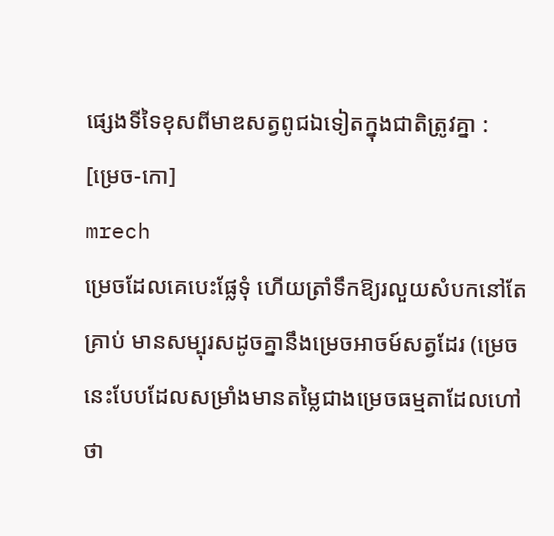ផ្សេងទីទៃខុសពីមាឌសត្វពូជឯទៀតក្នុងជាតិត្រូវគ្នា :
[ម្រេច-កោ]
mrech
ម្រេចដែលគេបេះផ្លែទុំ ហើយត្រាំទឹកឱ្យរលួយសំបកនៅតែគ្រាប់ មានសម្បុរសដូចគ្នានឹងម្រេចអាចម៍សត្វដែរ (ម្រេចនេះបែបដែលសម្រាំងមានតម្លៃជាងម្រេចធម្មតាដែលហៅថា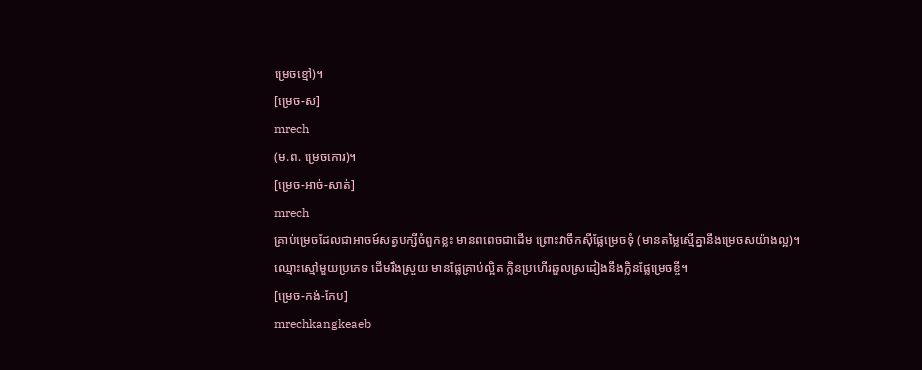ម្រេចខ្មៅ)។
[ម្រេច-ស]
mrech
(ម.ព. ម្រេចកោរ)។
[ម្រេច-អាច់-សាត់]
mrech
គ្រាប់ម្រេចដែលជាអាចម៍សត្វបក្សីចំពួកខ្លះ មានពពេចជាដើម ព្រោះវាចឹកស៊ីផ្លែម្រេចទុំ (មានតម្លៃស្មើគ្នានឹងម្រេចសយ៉ាងល្អ)។
ឈ្មោះស្មៅមួយប្រភេទ ដើមរឹងស្រួយ មានផ្លែគ្រាប់ល្អិត ក្លិនប្រហើរឆួលស្រដៀងនឹងក្លិនផ្លែម្រេចខ្ចី។
[ម្រេច-កង់-កែប]
mrechkangkeaeb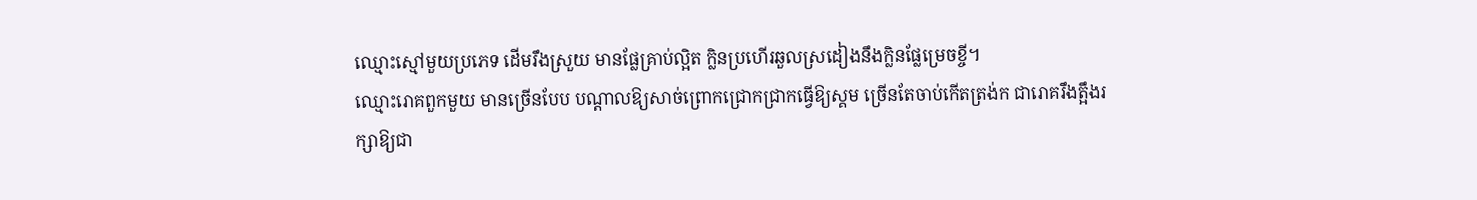ឈ្មោះស្មៅមួយប្រភេទ ដើមរឹងស្រួយ មានផ្លែគ្រាប់ល្អិត ក្លិនប្រហើរឆួលស្រដៀងនឹងក្លិនផ្លែម្រេចខ្ចី។
ឈ្មោះរោគពួកមួយ មានច្រើនបែប បណ្ដាលឱ្យសាច់ព្រោកជ្រោកជ្រាកធ្វើឱ្យស្គម ច្រើនតែចាប់កើតត្រង់ក ជារោគរឹងត្អឹងរក្សាឱ្យជា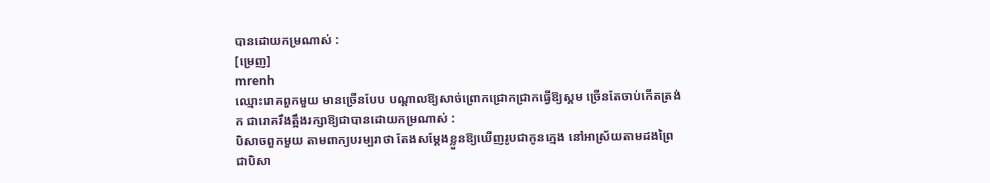បានដោយកម្រណាស់ :
[ម្រេញ]
mrenh
ឈ្មោះរោគពួកមួយ មានច្រើនបែប បណ្ដាលឱ្យសាច់ព្រោកជ្រោកជ្រាកធ្វើឱ្យស្គម ច្រើនតែចាប់កើតត្រង់ក ជារោគរឹងត្អឹងរក្សាឱ្យជាបានដោយកម្រណាស់ :
បិសាចពួកមួយ តាមពាក្យបរម្បរាថា តែងសម្ដែងខ្លួនឱ្យឃើញរូបជាកូនក្មេង នៅអាស្រ័យតាមដងព្រៃ ជាបិសា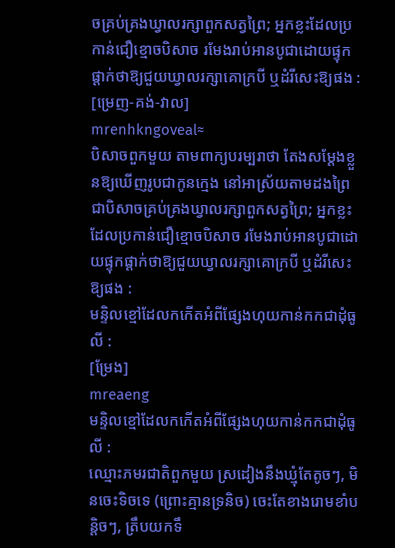ចគ្រប់គ្រងឃ្វាលរក្សាពួកសត្វព្រៃ; អ្នកខ្លះដែលប្រកាន់ជឿខ្មោចបិសាច រមែងរាប់អានបូជាដោយផ្ទុកផ្ដាក់ថាឱ្យជួយឃ្វាលរក្សាគោក្របី ឬដំរីសេះឱ្យផង :
[ម្រេញ-គង់-វាល]
mrenhkngoveal≈
បិសាចពួកមួយ តាមពាក្យបរម្បរាថា តែងសម្ដែងខ្លួនឱ្យឃើញរូបជាកូនក្មេង នៅអាស្រ័យតាមដងព្រៃ ជាបិសាចគ្រប់គ្រងឃ្វាលរក្សាពួកសត្វព្រៃ; អ្នកខ្លះដែលប្រកាន់ជឿខ្មោចបិសាច រមែងរាប់អានបូជាដោយផ្ទុកផ្ដាក់ថាឱ្យជួយឃ្វាលរក្សាគោក្របី ឬដំរីសេះឱ្យផង :
មន្ទិលខ្មៅដែលកកើតអំពីផ្សែងហុយកាន់កកជាដុំធូលី :
[ម្រែង]
mreaeng
មន្ទិលខ្មៅដែលកកើតអំពីផ្សែងហុយកាន់កកជាដុំធូលី :
ឈ្មោះភមរជាតិពួកមួយ ស្រដៀងនឹងឃ្មុំតែតូចៗ, មិនចេះទិចទេ (ព្រោះគ្មានទ្រនិច) ចេះតែខាងរោមខាំបន្តិចៗ, ត្រឹបយកទឹ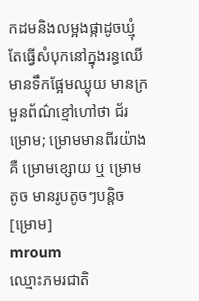កដមនិងលម្អងផ្កាដូចឃ្មុំ តែធ្វើសំបុកនៅក្នុងរន្ធឈើ មានទឹកផ្អែមឈ្ងុយ មានក្រមួនព័ណ៌ខ្មៅហៅថា ជ័រម្រោម; ម្រោមមានពីរយ៉ាង គឺ ម្រោមខ្សោយ ឬ ម្រោមតូច មានរូបតូចៗបន្តិច
[ម្រោម]
mroum
ឈ្មោះភមរជាតិ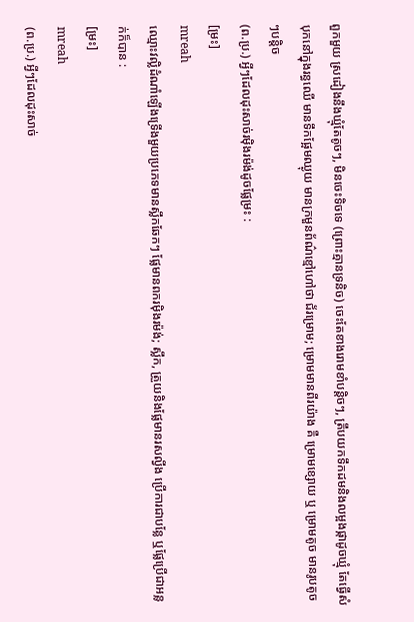ពួកមួយ ស្រដៀងនឹងឃ្មុំតែតូចៗ, មិនចេះទិចទេ (ព្រោះគ្មានទ្រនិច) ចេះតែខាងរោមខាំបន្តិចៗ, ត្រឹបយកទឹកដមនិងលម្អងផ្កាដូចឃ្មុំ តែធ្វើសំបុកនៅក្នុងរន្ធឈើ មានទឹកផ្អែមឈ្ងុយ មានក្រមួនព័ណ៌ខ្មៅហៅថា ជ័រម្រោម; ម្រោមមានពីរយ៉ាង គឺ ម្រោមខ្សោយ ឬ ម្រោមតូច មានរូបតូចៗបន្តិច
(ព.ប្រ.) អ្វីៗដែលដុះសាច់រម៉ិងរម៉ង់ដូចផ្លែម្រះ :
[ម្រះ]
mreah
ឈ្មោះវល្លិដំណាំឡើងទ្រើងមួយប្រភេទមានស្លឹកឆែកៗ ផ្លែមានពករម៉ិងរម៉ង់; ស្លឹក, ត្រួយនិងផ្លែមានរសល្វីង ប្រើការជាបន្លែ ឬផ្លែប្រើជាអន្លក់ក៏បាន :
[ម្រះ]
mreah
(ព.ប្រ.) អ្វីៗដែលដុះសាច់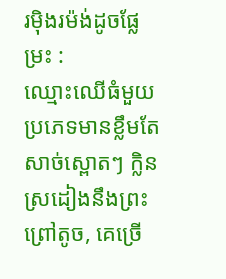រម៉ិងរម៉ង់ដូចផ្លែម្រះ :
ឈ្មោះឈើធំមួយប្រភេទមានខ្លឹមតែសាច់ស្ពោតៗ ក្លិនស្រដៀងនឹងព្រះព្រៅតូច, គេច្រើ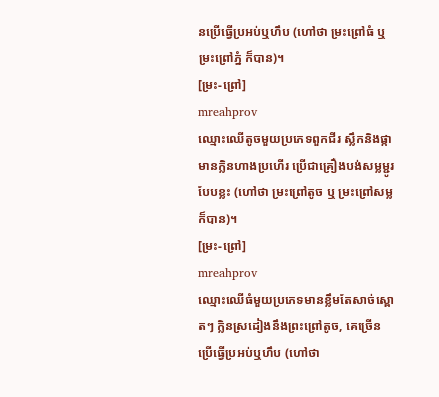នប្រើធ្វើប្រអប់ឬហឹប (ហៅថា ម្រះព្រៅធំ ឬ ម្រះព្រៅភ្នំ ក៏បាន)។
[ម្រះ-ព្រៅ]
mreahprov
ឈ្មោះឈើតូចមួយប្រភេទពួកជីរ ស្លឹកនិងផ្កាមានក្លិនហាងប្រហើរ ប្រើជាគ្រឿងបង់សម្លម្ជូរបែបខ្លះ (ហៅថា ម្រះព្រៅតូច ឬ ម្រះព្រៅសម្ល ក៏បាន)។
[ម្រះ-ព្រៅ]
mreahprov
ឈ្មោះឈើធំមួយប្រភេទមានខ្លឹមតែសាច់ស្ពោតៗ ក្លិនស្រដៀងនឹងព្រះព្រៅតូច, គេច្រើនប្រើធ្វើប្រអប់ឬហឹប (ហៅថា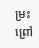ម្រះព្រៅ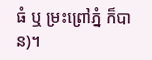ធំ ឬ ម្រះព្រៅភ្នំ ក៏បាន)។